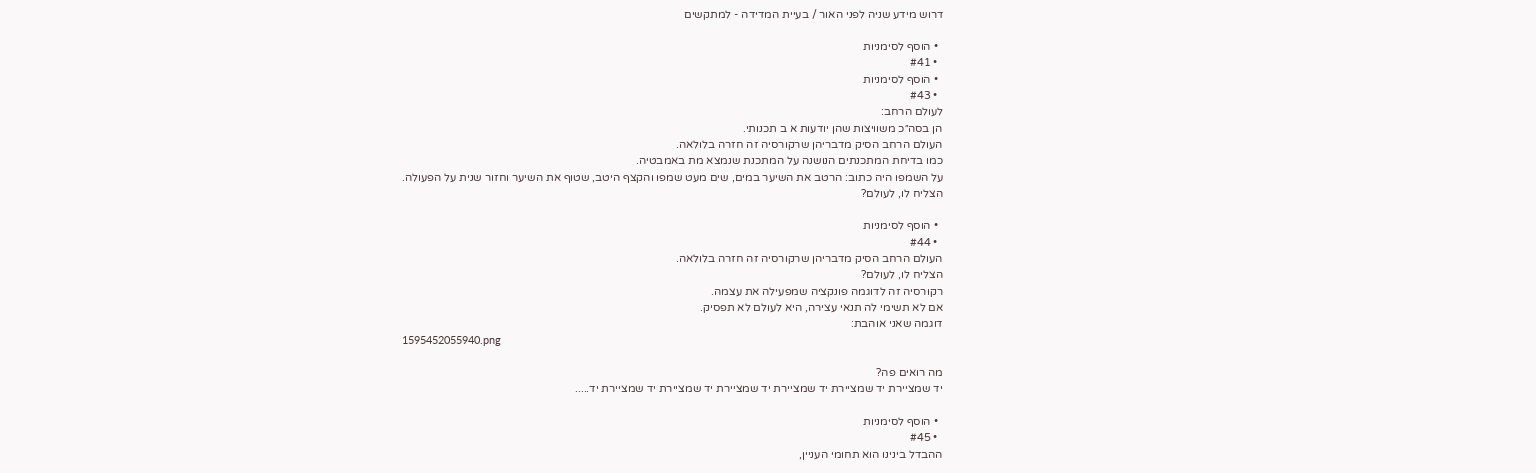דרוש מידע שניה לפני האור / בעיית המדידה - למתקשים

  • הוסף לסימניות
  • #41
  • הוסף לסימניות
  • #43
לעולם הרחב:
הן בסה״כ משוויצות שהן יודעות א ב תכנותי.
העולם הרחב הסיק מדבריהן שרקורסיה זה חזרה בלולאה.
כמו בדיחת המתכנתים הנושנה על המתכנת שנמצא מת באמבטיה.
על השמפו היה כתוב: הרטב את השיער במים, שים מעט שמפו והקצף היטב, שטוף את השיער וחזור שנית על הפעולה.
הצליח לו, לעולם?

  • הוסף לסימניות
  • #44
העולם הרחב הסיק מדבריהן שרקורסיה זה חזרה בלולאה.
הצליח לו, לעולם?
רקורסיה זה לדוגמה פונקציה שמפעילה את עצמה.
אם לא תשימי לה תנאי עצירה, היא לעולם לא תפסיק.
דוגמה שאני אוהבת:
1595452055940.png

מה רואים פה?
יד שמציירת יד שמציירת יד שמציירת יד שמציירת יד שמציירת יד שמציירת יד.....

  • הוסף לסימניות
  • #45
ההבדל בינינו הוא תחומי העניין,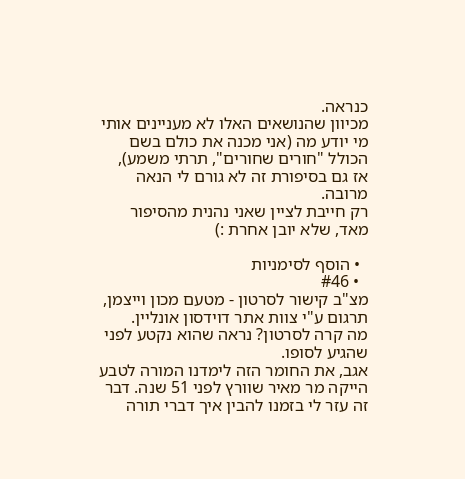כנראה.
מכיוון שהנושאים האלו לא מעניינים אותי מי יודע מה (אני מכנה את כולם בשם הכולל "חורים שחורים", תרתי משמע),
אז גם בסיפורת זה לא גורם לי הנאה מרובה.
רק חייבת לציין שאני נהנית מהסיפור מאד, שלא יובן אחרת :)

  • הוסף לסימניות
  • #46
מצ"ב קישור לסרטון - מטעם מכון וייצמן, תרגום ע"י צוות אתר דוידסון אונליין.
מה קרה לסרטון? נראה שהוא נקטע לפני שהגיע לסופו.
אגב, את החומר הזה לימדנו המורה לטבע הייקה מר מאיר שוורץ לפני 51 שנה. דבר זה עזר לי בזמנו להבין איך דברי תורה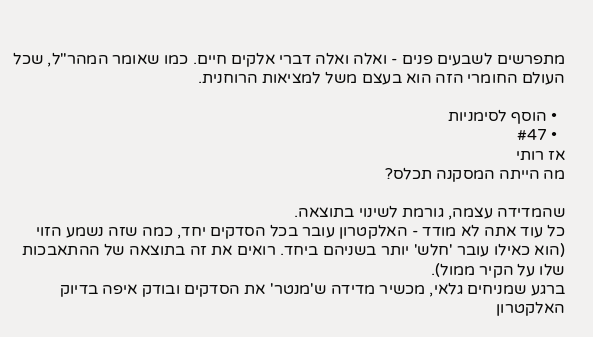מתפרשים לשבעים פנים - ואלה ואלה דברי אלקים חיים. כמו שאומר המהר"ל, שכל העולם החומרי הזה הוא בעצם משל למציאות הרוחנית.

  • הוסף לסימניות
  • #47
אז רותי
מה הייתה המסקנה תכלס?

שהמדידה עצמה, גורמת לשינוי בתוצאה.
כל עוד אתה לא מודד - האלקטרון עובר בכל הסדקים יחד, כמה שזה נשמע הזוי (הוא כאילו עובר 'חלש' יותר בשניהם ביחד. רואים את זה בתוצאה של ההתאבכות שלו על הקיר ממול).
ברגע שמניחים גלאי, מכשיר מדידה ש'מנטר' את הסדקים ובודק איפה בדיוק האלקטרון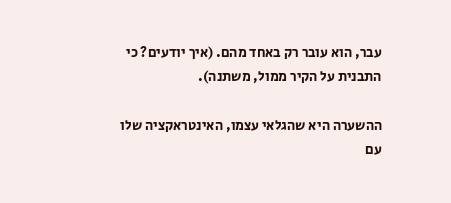עבר, הוא עובר רק באחד מהם. (איך יודעים? כי התבנית על הקיר ממול, משתנה).

ההשערה היא שהגלאי עצמו, האינטראקציה שלו עם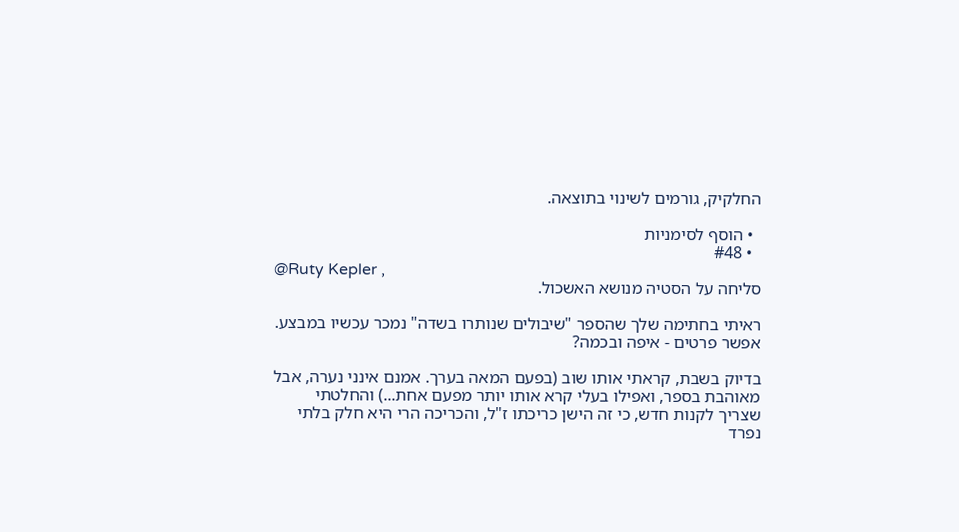החלקיק, גורמים לשינוי בתוצאה.

  • הוסף לסימניות
  • #48
@Ruty Kepler ,
סליחה על הסטיה מנושא האשכול.

ראיתי בחתימה שלך שהספר "שיבולים שנותרו בשדה" נמכר עכשיו במבצע.
אפשר פרטים - איפה ובכמה?

בדיוק בשבת, קראתי אותו שוב (בפעם המאה בערך. אמנם אינני נערה, אבל מאוהבת בספר, ואפילו בעלי קרא אותו יותר מפעם אחת...) והחלטתי שצריך לקנות חדש, כי זה הישן כריכתו ז"ל, והכריכה הרי היא חלק בלתי נפרד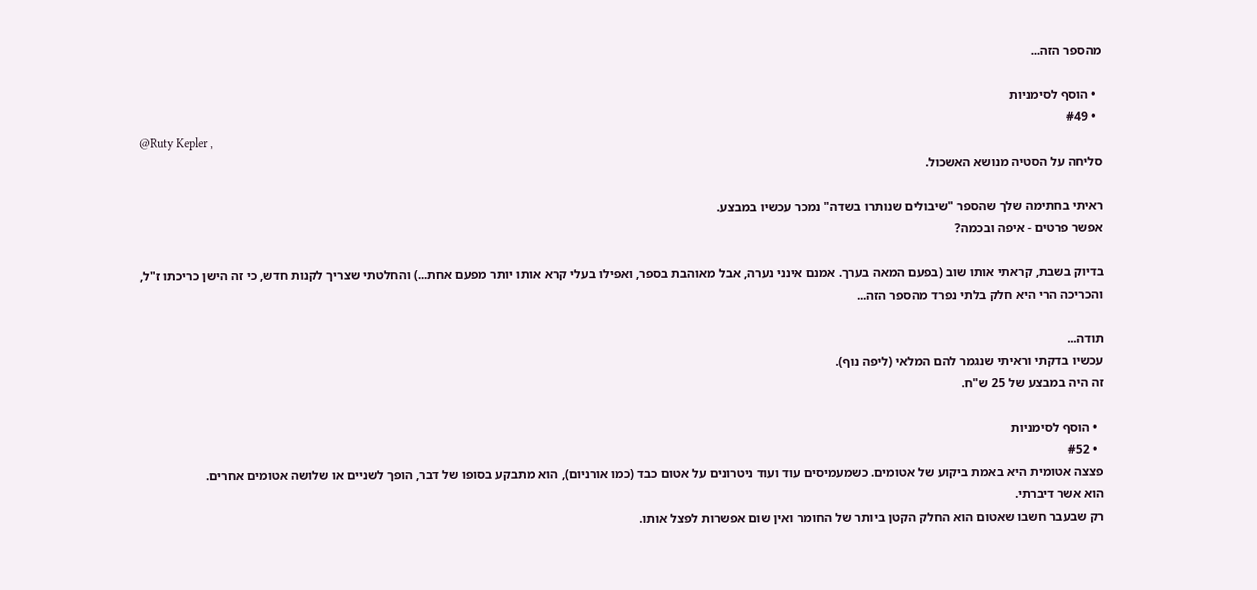מהספר הזה...

  • הוסף לסימניות
  • #49
@Ruty Kepler ,
סליחה על הסטיה מנושא האשכול.

ראיתי בחתימה שלך שהספר "שיבולים שנותרו בשדה" נמכר עכשיו במבצע.
אפשר פרטים - איפה ובכמה?

בדיוק בשבת, קראתי אותו שוב (בפעם המאה בערך. אמנם אינני נערה, אבל מאוהבת בספר, ואפילו בעלי קרא אותו יותר מפעם אחת...) והחלטתי שצריך לקנות חדש, כי זה הישן כריכתו ז"ל, והכריכה הרי היא חלק בלתי נפרד מהספר הזה...

תודה...
עכשיו בדקתי וראיתי שנגמר להם המלאי (ליפה נוף).
זה היה במבצע של 25 ש"ח.

  • הוסף לסימניות
  • #52
פצצה אטומית היא באמת ביקוע של אטומים. כשמעמיסים עוד ועוד ניטרונים על אטום כבד (כמו אורניום), הוא מתבקע בסופו של דבר, הופך לשניים או שלושה אטומים אחרים.
הוא אשר דיברתי.
רק שבעבר חשבו שאטום הוא החלק הקטן ביותר של החומר ואין שום אפשרות לפצל אותו.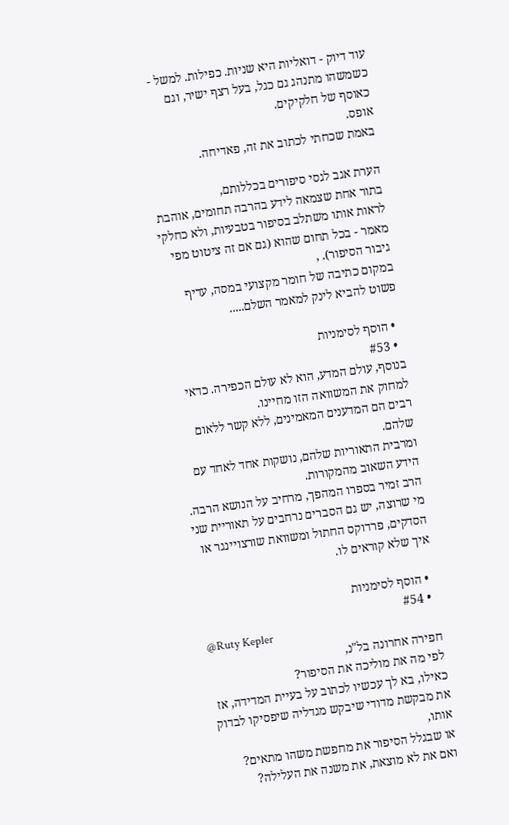עוד דיוק - דואליות היא שניוּת. כפילות. למשל - כשמשהו מתנהג גם כגל, בעל רצף ישיר, וגם כאוסף של חלקיקים.
אופס.
באמת שכחתי לכתוב את זה, פאדיחה.

הערת אגב לגסי סיפורים בכללותם,
בתור אחת שצמאה לידע בהרבה תחומים, אוהבת לראות אותו משתלב בסיפור בטבעיות, ולא כחלקי מאמר - בכל תחום שהוא (גם אם זה ציטוט מפי גיבור הסיפור). ,
במקום כתיבה של חומר מקצועי במסה, עדיף פשוט להביא לינק למאמר השלם.....

  • הוסף לסימניות
  • #53
בנוסף, עולם המדע, הוא לא עולם הכפירה. כדאי למחוק את המשוואה הזו מחיינו.
רבים הם המדענים המאמינים, ללא קשר ללאום שלהם.
ומרבית התאוריות שלהם, נושקות אחד לאחד עם הידע השאוב מהמקורות.
הרב זמיר בספרו המהפך, מרחיב על הנושא הרבה.
מי שרוצה, יש גם הסברים נרחבים על תאוריית שני הסדקים, פרדוקס החתול ומשוואת שורצויינגר או איך שלא קוראים לו.

  • הוסף לסימניות
  • #54
@Ruty Kepler
חפירה אחרונה בל"נ,
לפי מה את מוליכה את הסיפור?
כאילו, בא לך עכשיו לכתוב על בעיית המדידה, אז את מבקשת מדודי שיבקש מגדליה שיפסיקו לבדוק אותו,
או שבגלל הסיפור את מחפשת משהו מתאים?
ואם את לא מוצאת, את משנה את העלילה?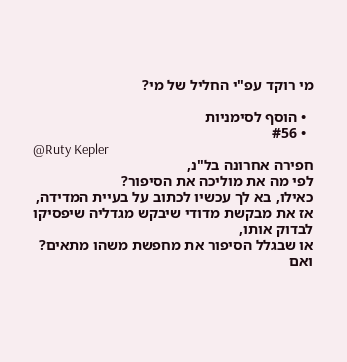מי רוקד עפ"י החליל של מי?

  • הוסף לסימניות
  • #56
@Ruty Kepler
חפירה אחרונה בל"נ,
לפי מה את מוליכה את הסיפור?
כאילו, בא לך עכשיו לכתוב על בעיית המדידה, אז את מבקשת מדודי שיבקש מגדליה שיפסיקו לבדוק אותו,
או שבגלל הסיפור את מחפשת משהו מתאים?
ואם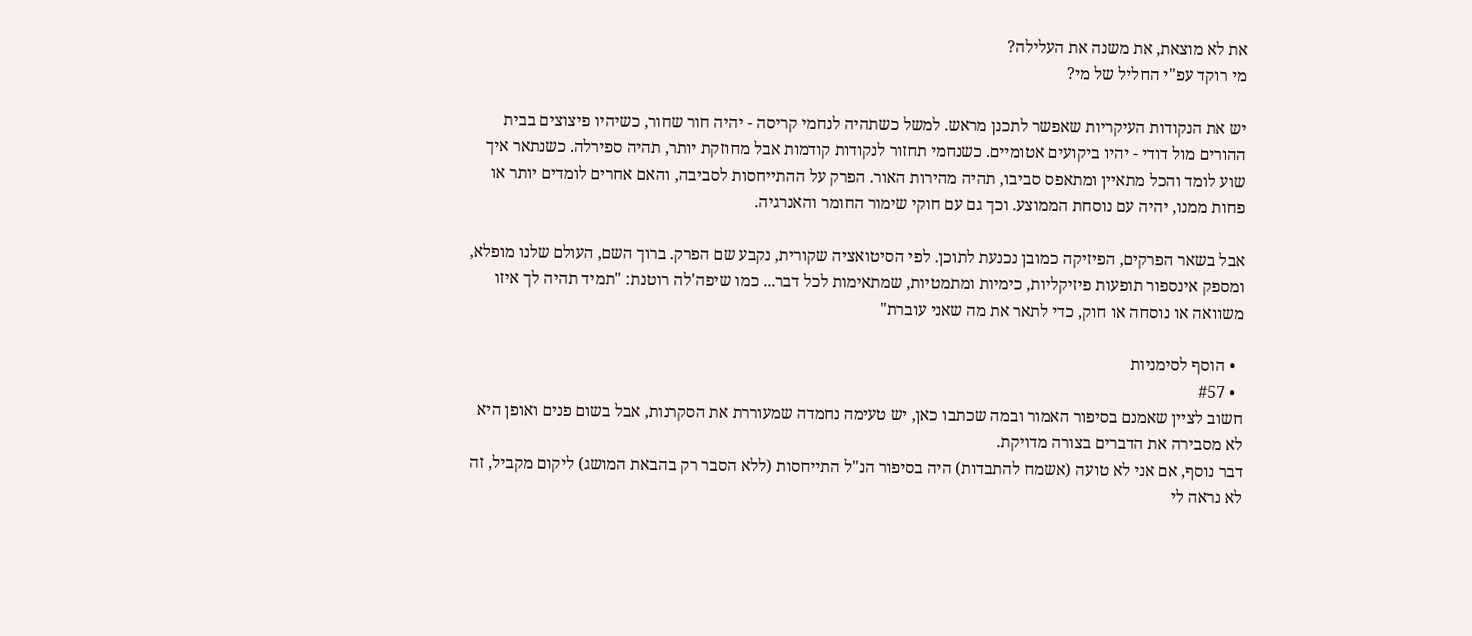את לא מוצאת, את משנה את העלילה?
מי רוקד עפ"י החליל של מי?

יש את הנקודות העיקריות שאפשר לתכנן מראש. למשל כשתהיה לנחמי קריסה - יהיה חור שחור, כשיהיו פיצוצים בבית ההורים מול דודי - יהיו ביקועים אטומיים. כשנחמי תחזור לנקודות קודמות אבל מחוזקת יותר, תהיה ספירלה. כשנתאר איך שוע לומד והכל מתאיין ומתאפס סביבו, תהיה מהירות האור. הפרק על ההתייחסות לסביבה, והאם אחרים לומדים יותר או פחות ממנו, יהיה עם נוסחת הממוצע. וכך גם עם חוקי שימור החומר והאנרגיה.

אבל בשאר הפרקים, הפיזיקה כמובן נכנעת לתוכן. לפי הסיטואציה שקורית, נקבע שם הפרק. ברוך השם, העולם שלנו מופלא, ומספק אינספור תופעות פיזיקליות, כימיות ומתמטיות, שמתאימות לכל דבר... כמו שיפה'לה רוטנת: "תמיד תהיה לך איזו משוואה או נוסחה או חוק, כדי לתאר את מה שאני עוברת"

  • הוסף לסימניות
  • #57
חשוב לציין שאמנם בסיפור האמור ובמה שכתבו כאן, יש טעימה נחמדה שמעוררת את הסקרנות, אבל בשום פנים ואופן היא לא מסבירה את הדברים בצורה מדויקת.
דבר נוסף, אם אני לא טועה (אשמח להתבדות) היה בסיפור הנ"ל התייחסות (ללא הסבר רק בהבאת המושג) ליקום מקביל, זה לא נראה לי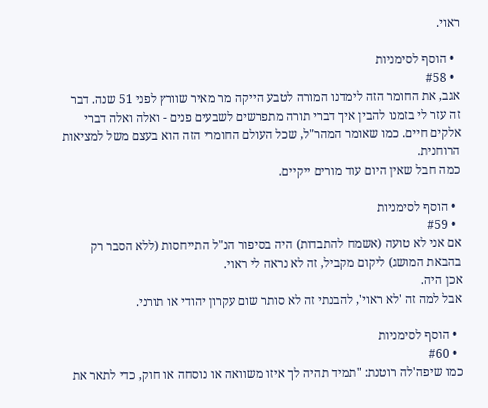ראוי.

  • הוסף לסימניות
  • #58
אגב, את החומר הזה לימדנו המורה לטבע הייקה מר מאיר שוורץ לפני 51 שנה. דבר זה עזר לי בזמנו להבין איך דברי תורה מתפרשים לשבעים פנים - ואלה ואלה דברי אלקים חיים. כמו שאומר המהר"ל, שכל העולם החומרי הזה הוא בעצם משל למציאות הרוחנית.
כמה חבל שאין היום עוד מורים ייקיים.

  • הוסף לסימניות
  • #59
אם אני לא טועה (אשמח להתבדות) היה בסיפור הנ"ל התייחסות (ללא הסבר רק בהבאת המושג) ליקום מקביל, זה לא נראה לי ראוי.
אכן היה.
אבל למה זה 'לא ראוי', להבנתי זה לא סותר שום עקרון יהודי או תורני.

  • הוסף לסימניות
  • #60
כמו שיפה'לה רוטנת: "תמיד תהיה לך איזו משוואה או נוסחה או חוק, כדי לתאר את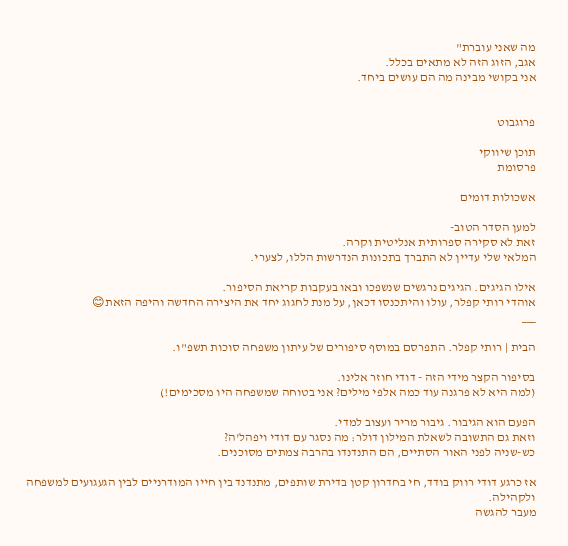מה שאני עוברת"
אגב, הזוג הזה לא מתאים בכלל.
אני בקושי מבינה מה הם עושים ביחד.


פרוגבוט

תוכן שיווקי
פרסומת

אשכולות דומים

למען הסדר הטוב-
זאת לא סקירה ספרותית אנליטית וקרה.
המלאי שלי עדיין לא התברך בתכונות הנדרשות הללו, לצערי.

אילו הגיגים. הגיגים נרגשים שנשפכו ובאו בעקבות קריאת הסיפור.
אוהדי רותי קפלר, עולו והיתכנסו דכאן, על מנת לחגוג יחד את היצירה החדשה והיפה הזאת😊
___

הבית | רותי קפלר. התפרסם במוסף סיפורים של עיתון משפחה סוכות תשפ"ו.

בסיפור הקצר מידי הזה - דודי חוזר אלינו.
(למה היא לא פרגנה עוד כמה אלפי מילים? אני בטוחה שמשפחה היו מסכימים!)

הפעם הוא הגיבור. גיבור מריר ועצוב למדי.
וזאת גם התשובה לשאלת המילון דולר: מה נסגר עם דודי ויפהל'ה?
כש-שניה לפני האור הסתיים, הם התנדנדו בהרבה צמתים מסוכנים.

אז כרגע דודי רווק בודד, חי בחדרון קטן בדירת שותפים, מתנדנד בין חייו המודרניים לבין הגעגועים למשפחה ולקהילה.
מעבר להגשה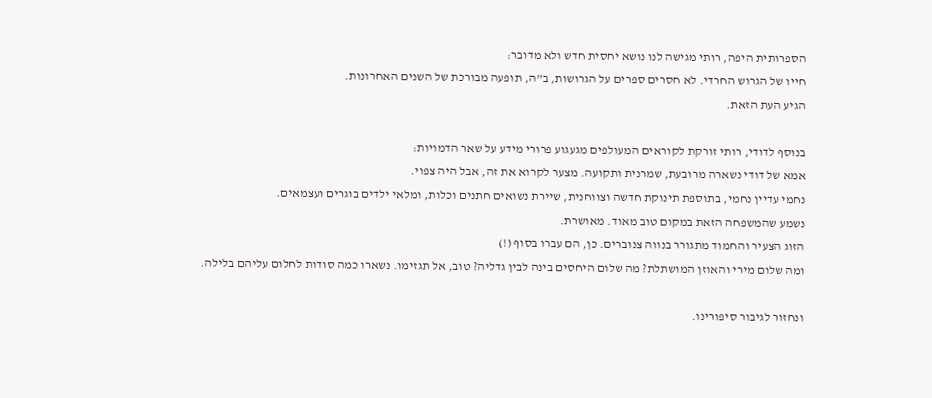הספרותית היפה, רותי מגישה לנו נושא יחסית חדש ולא מדובר:
חייו של הגרוש החרדי. לא חסרים ספרים על הגרושות, ב"ה, תופעה מבורכת של השנים האחרונות.
הגיע העת הזאת.

בנוסף לדודי, רותי זורקת לקוראים המעולפים מגעגוע פרורי מידע על שאר הדמויות:
אמא של דודי נשארה מרובעת, שמרנית ותקועה. מצער לקרוא את זה, אבל היה צפוי.
נחמי עדיין נחמי, בתוספת תינוקת חדשה וצווחנית, שיירת נשואים חתנים וכלות, ומלאי ילדים בוגרים ועצמאים.
נשמע שהמשפחה הזאת במקום טוב מאוד. מאושרת.
הזוג הצעיר והחמוד מתגורר בנווה צנוברים. כן, הם עברו בסוף (!)
ומה שלום מירי והאוזן המושתלת? מה שלום היחסים בינה לבין גדליה? טוב, אל תגזימו. נשארו כמה סודות לחלום עליהם בלילה.

ונחזור לגיבור סיפורינו.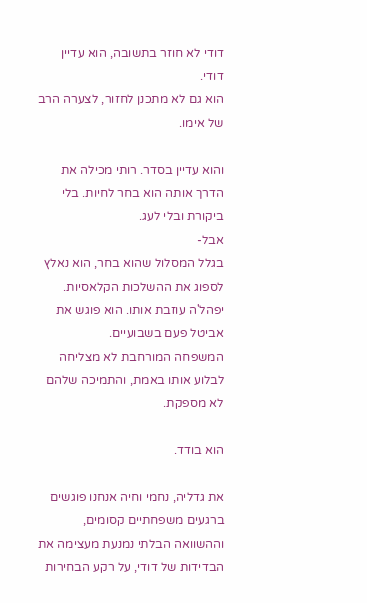דודי לא חוזר בתשובה, הוא עדיין דודי.
הוא גם לא מתכנן לחזור, לצערה הרב של אימו.

והוא עדיין בסדר. רותי מכילה את הדרך אותה הוא בחר לחיות. בלי ביקורת ובלי לעג.
אבל-
בגלל המסלול שהוא בחר, הוא נאלץ לספוג את ההשלכות הקלאסיות.
יפהל'ה עוזבת אותו. הוא פוגש את אביטל פעם בשבועיים.
המשפחה המורחבת לא מצליחה לבלוע אותו באמת, והתמיכה שלהם לא מספקת.

הוא בודד.

את גדליה, נחמי וחיה אנחנו פוגשים ברגעים משפחתיים קסומים,
וההשוואה הבלתי נמנעת מעצימה את הבדידות של דודי, על רקע הבחירות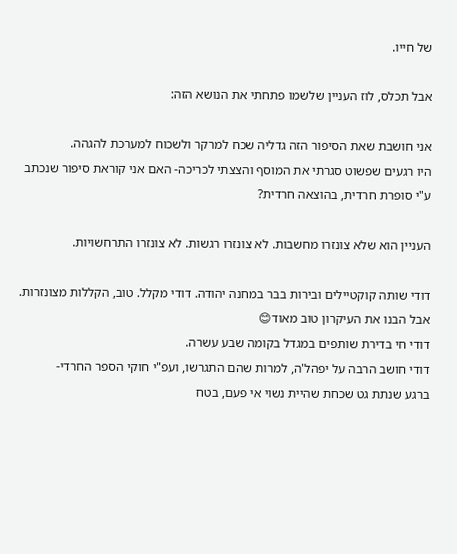של חייו.

אבל תכלס, לוז העניין שלשמו פתחתי את הנושא הזה:

אני חושבת שאת הסיפור הזה גדליה שכח למרקר ולשכוח למערכת להגהה.
היו רגעים שפשוט סגרתי את המוסף והצצתי לכריכה- האם אני קוראת סיפור שנכתב ע"י סופרת חרדית, בהוצאה חרדית?

העניין הוא שלא צונזרו מחשבות. לא צונזרו רגשות. לא צונזרו התרחשויות.

דודי שותה קוקטיילים ובירות בבר במחנה יהודה. דודי מקלל. טוב, הקללות מצונזרות. אבל הבנו את העיקרון טוב מאוד😊
דודי חי בדירת שותפים במגדל בקומה שבע עשרה.
דודי חושב הרבה על יפהל'ה, למרות שהם התגרשו, ועפ"י חוקי הספר החרדי-
ברגע שנתת גט שכחת שהיית נשוי אי פעם, בטח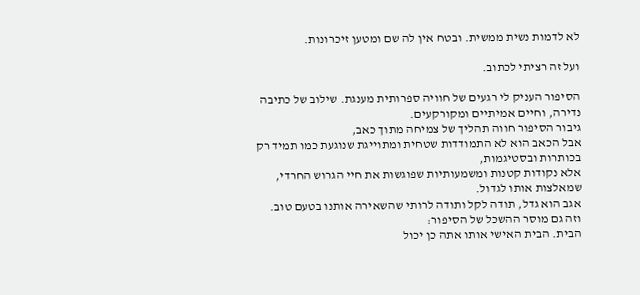לא לדמות נשית ממשית. ובטח אין לה שם ומטען זיכרונות.

ועל זה רציתי לכתוב.

הסיפור העניק לי רגעים של חוויה ספרותית מענגת. שילוב של כתיבה נדירה, וחיים אמיתיים ומקורקעים.
גיבור הסיפור חווה תהליך של צמיחה מתוך כאב,
אבל הכאב הוא לא התמודדות שטחית ומתוייגת שנוגעת כמו תמיד רק בכותרות ובסטיגמות,
אלא נקודות קטנות ומשמעותיות שפוגשות את חיי הגרוש החרדי, שמאלצות אותו לגדול.
אגב הוא גדל, תודה לקל ותודה לרותי שהשאירה אותנו בטעם טוב.
וזה גם מוסר ההשכל של הסיפור:
הבית. הבית האישי אותו אתה כן יכול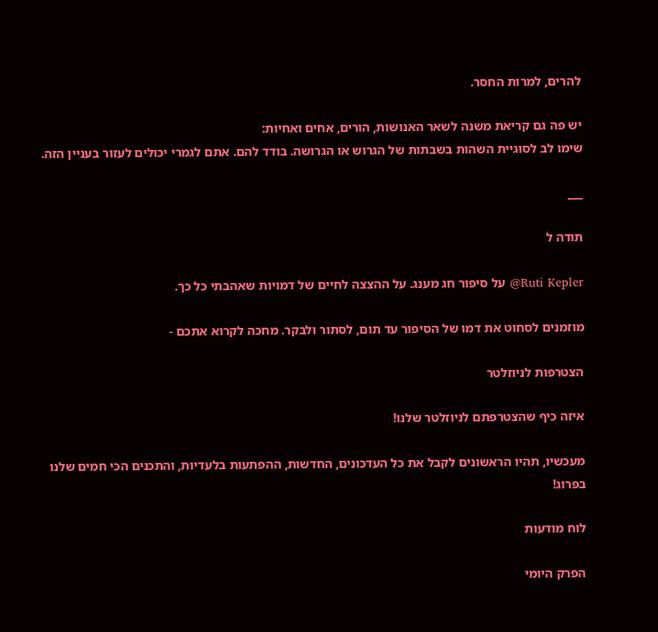להרים, למרות החסר.

יש פה גם קריאת משנה לשאר האנושות, הורים, אחים ואחיות:
שימו לב לסוגיית השהות בשבתות של הגרוש או הגרושה. בודד להם. אתם לגמרי יכולים לעזור בעניין הזה.

___

תודה ל

Ruti Kepler@ על סיפור חג מענג. על ההצצה לחיים של דמויות שאהבתי כל כך.

מוזמנים לסחוט את דמו של הסיפור עד תום, לסתור ולבקר. מחכה לקרוא אתכם -

הצטרפות לניוזלטר

איזה כיף שהצטרפתם לניוזלטר שלנו!

מעכשיו, תהיו הראשונים לקבל את כל העדכונים, החדשות, ההפתעות בלעדיות, והתכנים הכי חמים שלנו בפרוג!

לוח מודעות

הפרק היומי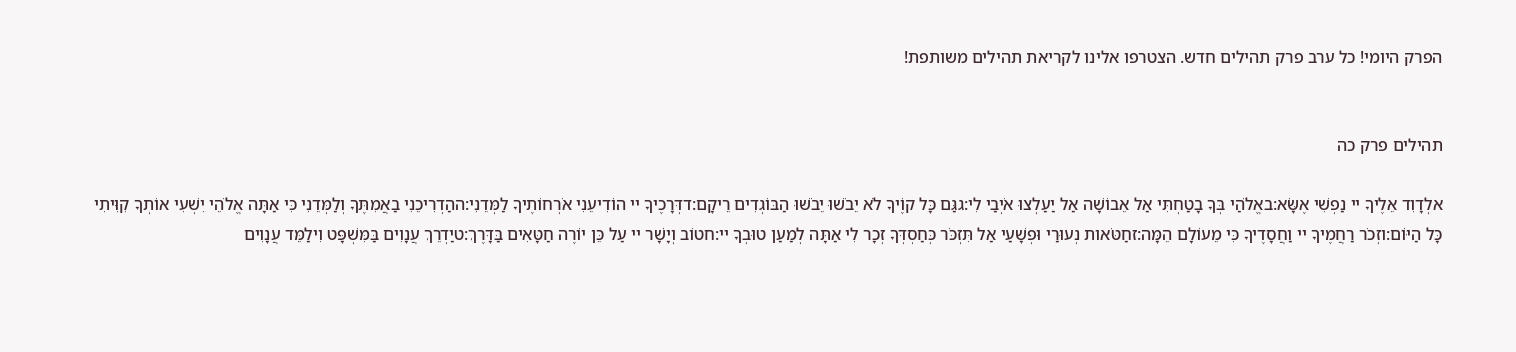הפרק היומי! כל ערב פרק תהילים חדש. הצטרפו אלינו לקריאת תהילים משותפת!


תהילים פרק כה

אלְדָוִד אֵלֶיךָ יי נַפְשִׁי אֶשָּׂא:באֱלֹהַי בְּךָ בָטַחְתִּי אַל אֵבוֹשָׁה אַל יַעַלְצוּ אֹיְבַי לִי:גגַּם כָּל קוֶֹיךָ לֹא יֵבֹשׁוּ יֵבֹשׁוּ הַבּוֹגְדִים רֵיקָם:דדְּרָכֶיךָ יי הוֹדִיעֵנִי אֹרְחוֹתֶיךָ לַמְּדֵנִי:ההַדְרִיכֵנִי בַאֲמִתֶּךָ וְלַמְּדֵנִי כִּי אַתָּה אֱלֹהֵי יִשְׁעִי אוֹתְךָ קִוִּיתִי כָּל הַיּוֹם:וזְכֹר רַחֲמֶיךָ יי וַחֲסָדֶיךָ כִּי מֵעוֹלָם הֵמָּה:זחַטֹּאות נְעוּרַי וּפְשָׁעַי אַל תִּזְכֹּר כְּחַסְדְּךָ זְכָר לִי אַתָּה לְמַעַן טוּבְךָ יי:חטוֹב וְיָשָׁר יי עַל כֵּן יוֹרֶה חַטָּאִים בַּדָּרֶךְ:טיַדְרֵךְ עֲנָוִים בַּמִּשְׁפָּט וִילַמֵּד עֲנָוִים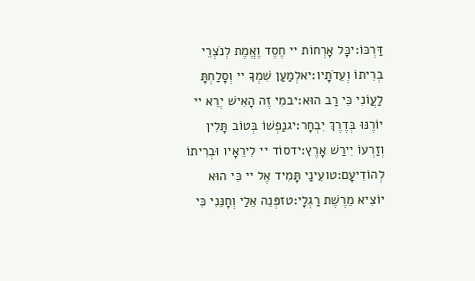דַּרְכּוֹ:יכָּל אָרְחוֹת יי חֶסֶד וֶאֱמֶת לְנֹצְרֵי בְרִיתוֹ וְעֵדֹתָיו:יאלְמַעַן שִׁמְךָ יי וְסָלַחְתָּ לַעֲוֹנִי כִּי רַב הוּא:יבמִי זֶה הָאִישׁ יְרֵא יי יוֹרֶנּוּ בְּדֶרֶךְ יִבְחָר:יגנַפְשׁוֹ בְּטוֹב תָּלִין וְזַרְעוֹ יִירַשׁ אָרֶץ:ידסוֹד יי לִירֵאָיו וּבְרִיתוֹ לְהוֹדִיעָם:טועֵינַי תָּמִיד אֶל יי כִּי הוּא יוֹצִיא מֵרֶשֶׁת רַגְלָי:טזפְּנֵה אֵלַי וְחָנֵּנִי כִּי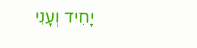יָחִיד וְעָנִי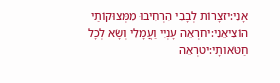אָנִי:יזצָרוֹת לְבָבִי הִרְחִיבוּ מִמְּצוּקוֹתַי הוֹצִיאֵנִי:יחרְאֵה עָנְיִי וַעֲמָלִי וְשָׂא לְכָל חַטֹּאותָי:יטרְאֵה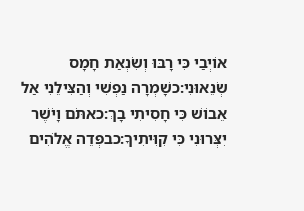אוֹיְבַי כִּי רָבּוּ וְשִׂנְאַת חָמָס שְׂנֵאוּנִי:כשָׁמְרָה נַפְשִׁי וְהַצִּילֵנִי אַל אֵבוֹשׁ כִּי חָסִיתִי בָךְ:כאתֹּם וָיֹשֶׁר יִצְּרוּנִי כִּי קִוִּיתִיךָ:כבפְּדֵה אֱלֹהִים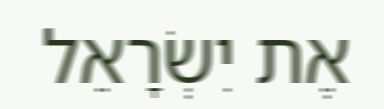אֶת יִשְׂרָאֵל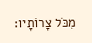מִכֹּל צָרוֹתָיו: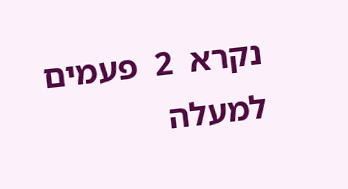נקרא  2  פעמים
למעלה